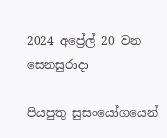2024 අප්‍රේල් 20 වන සෙනසුරාදා

පියපුතු සුසංයෝගයෙන්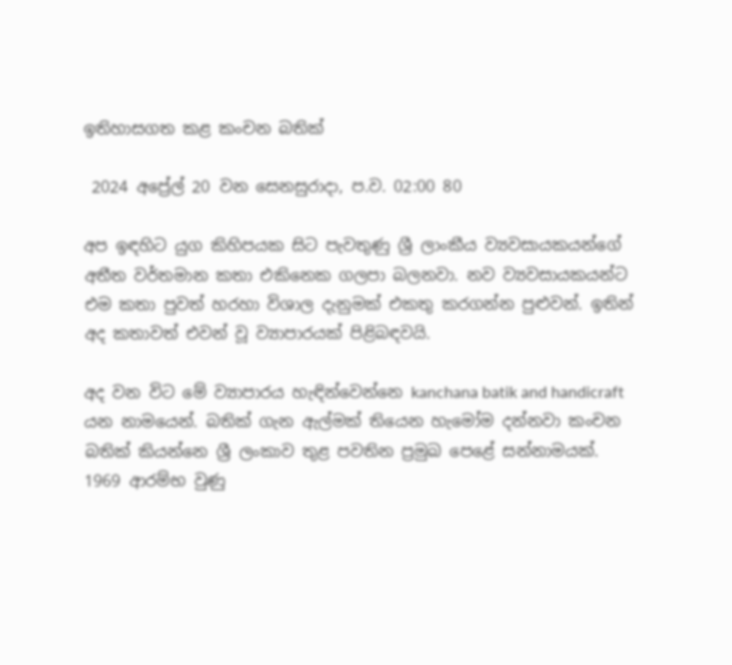ඉතිහාසගත කළ කංචන බතික්

 2024 අප්‍රේල් 20 වන සෙනසුරාදා, ප.ව. 02:00 80

අප ඉඳහිට යුග කිහිපයක සිට පැවතුණු ශ්‍රී ලාංකීය ව්‍යවසායකයන්ගේ අතීත වර්තමාන කතා එකිනෙක ගලපා බලනවා. නව ව්‍යවසායකයන්ට එම කතා පුවත් හරහා විශාල දැනුමක් එකතු කරගන්න පුළුවන්. ඉතින් අද කතාවත් එවන් වූ ව්‍යාපාරයක් පිළිබඳවයි.

අද වන විට මේ ව්‍යාපාරය හැඳින්වෙන්නෙ kanchana batik and handicraft යන නාමයෙන්. බතික් ගැන ඇල්මක් තියෙන හැමෝම දන්නවා කංචන බතික් කියන්නෙ ශ්‍රී ලංකාව තුළ පවතින ප්‍රමුඛ පෙළේ සන්නාමයක්. 1969 ආරම්භ වුණු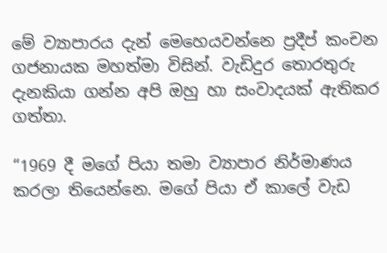මේ ව්‍යාපාරය දැන් මෙහෙයවන්නෙ ප්‍රදීප් කංචන ගජනායක මහත්මා විසින්. වැඩිදුර තොරතුරු දැනකියා ගන්න අපි ඔහු හා සංවාදයක් ඇතිකර ගත්තා.

“1969 දී මගේ පියා තමා ව්‍යාපාර නිර්මාණය කරලා තියෙන්නෙ. මගේ පියා ඒ කාලේ වැඩ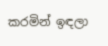කරමින් ඉඳලා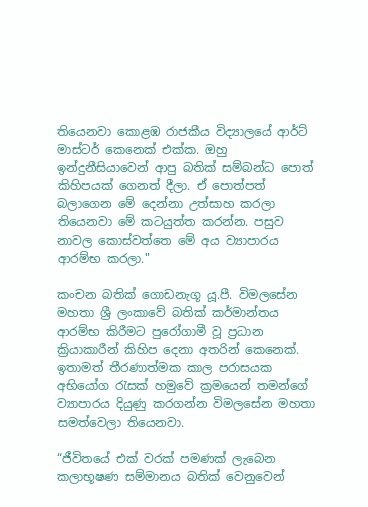තියෙනවා කොළඹ රාජකීය විද්‍යාලයේ ආර්ට් මාස්ටර් කෙනෙක් එක්ක. ඔහු ඉන්දුනීසියාවෙන් ආපු බතික් සම්බන්ධ පොත් කිහිපයක් ගෙනත් දීලා. ඒ පොත්පත් බලාගෙන මේ දෙන්නා උත්සාහ කරලා තියෙනවා මේ කටයුත්ත කරන්න. පසුව නාවල කොස්වත්තෙ මේ අය ව්‍යාපාරය ආරම්භ කරලා."

කංචන බතික් ගොඩනැගූ යූ.පී. විමලසේන මහතා ශ්‍රී ලංකාවේ බතික් කර්මාන්තය ආරම්භ කිරීමට පුරෝගාමී වූ ප්‍රධාන ක්‍රියාකාරීන් කිහිප දෙනා අතරින් කෙනෙක්. ඉතාමත් තීරණාත්මක කාල පරාසයක අභියෝග රැසක් හමුවේ ක්‍රමයෙන් තමන්ගේ ව්‍යාපාරය දියුණු කරගන්න විමලසේන මහතා සමත්වෙලා තියෙනවා.

“ජීවිතයේ එක් වරක් පමණක් ලැබෙන කලාභූෂණ සම්මානය බතික් වෙනුවෙන්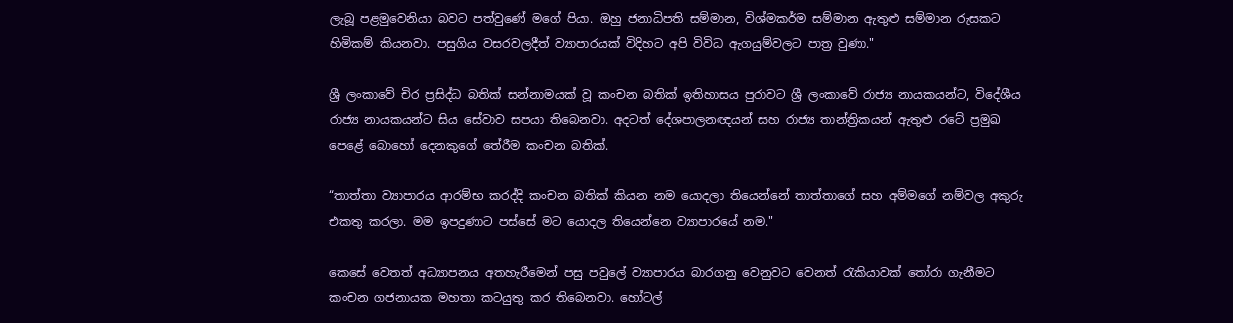ලැබූ පළමුවෙනියා බවට පත්වුණේ මගේ පියා. ඔහු ජනාධිපති සම්මාන, විශ්මකර්ම සම්මාන ඇතුළු සම්මාන රුසකට හිමිකම් කියනවා. පසුගිය වසරවලදීත් ව්‍යාපාරයක් විදිහට අපි විවිධ ඇගයුම්වලට පාත්‍ර වුණා."

ශ්‍රී ලංකාවේ චිර ප්‍රසිද්ධ බතික් සන්නාමයක් වූ කංචන බතික් ඉතිහාසය පුරාවට ශ්‍රී ලංකාවේ රාජ්‍ය නායකයන්ට, විදේශීය රාජ්‍ය නායකයන්ට සිය සේවාව සපයා තිබෙනවා. අදටත් දේශපාලනඥයන් සහ රාජ්‍ය තාන්ත්‍රිකයන් ඇතුළු රටේ ප්‍රමුඛ පෙළේ බොහෝ දෙනකුගේ තේරීම කංචන බතික්.

“තාත්තා ව්‍යාපාරය ආරම්භ කරද්දි කංචන බතික් කියන නම යොදලා තියෙන්නේ තාත්තාගේ සහ අම්මගේ නම්වල අකුරු එකතු කරලා. මම ඉපදුණාට පස්සේ මට යොදල තියෙන්නෙ ව්‍යාපාරයේ නම."

කෙසේ වෙතත් අධ්‍යාපනය අතහැරීමෙන් පසු පවුලේ ව්‍යාපාරය බාරගනු වෙනුවට වෙනත් රැකියාවක් තෝරා ගැනීමට කංචන ගජනායක මහතා කටයුතු කර තිබෙනවා. හෝටල්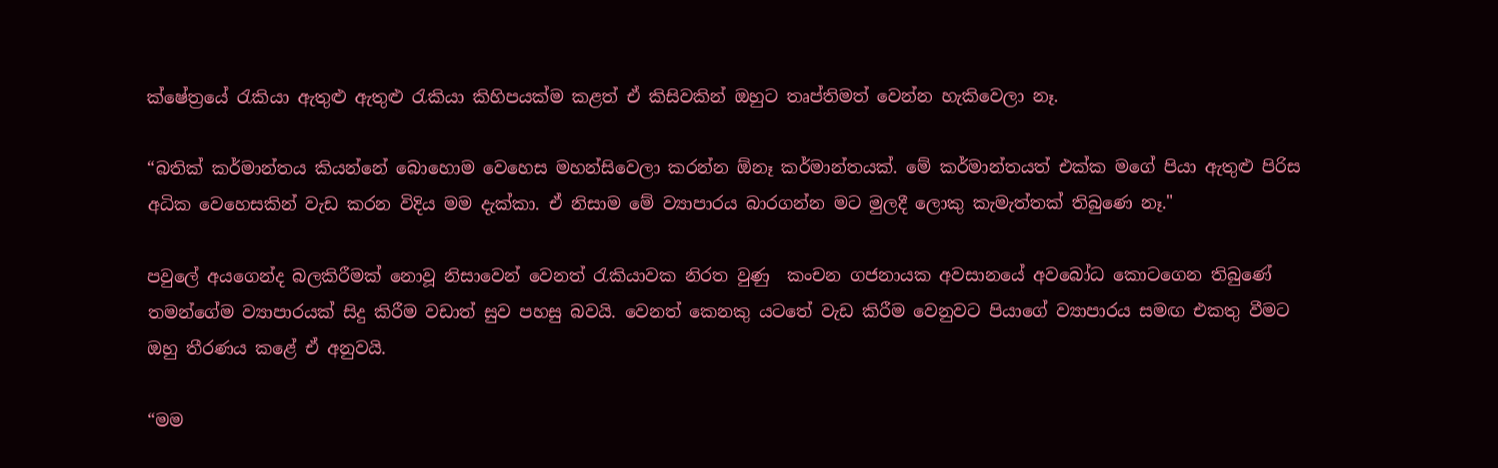ක්ෂේත්‍රයේ රැකියා ඇතුළු ඇතුළු රැකියා කිහිපයක්ම කළත් ඒ කිසිවකින් ඔහුට තෘප්තිමත් වෙන්න හැකිවෙලා නෑ.

“බතික් කර්මාන්තය කියන්නේ බොහොම වෙහෙස මහන්සිවෙලා කරන්න ඕනෑ කර්මාන්තයක්. මේ කර්මාන්තයත් එක්ක මගේ පියා ඇතුළු පිරිස අධික වෙහෙසකින් වැඩ කරන විදිය මම දැක්කා. ඒ නිසාම මේ ව්‍යාපාරය බාරගන්න මට මුලදී ලොකු කැමැත්තක් තිබුණෙ නෑ."

පවුලේ අයගෙන්ද බලකිරීමක් නොවූ නිසාවෙන් වෙනත් රැකියාවක නිරත වුණු  කංචන ගජනායක අවසානයේ අවබෝධ කොටගෙන තිබුණේ තමන්ගේම ව්‍යාපාරයක් සිදු කිරීම වඩාත් සුව පහසු බවයි. වෙනත් කෙනකු යටතේ වැඩ කිරීම වෙනුවට පියාගේ ව්‍යාපාරය සමඟ එකතු වීමට ඔහු තීරණය කළේ ඒ අනුවයි.

“මම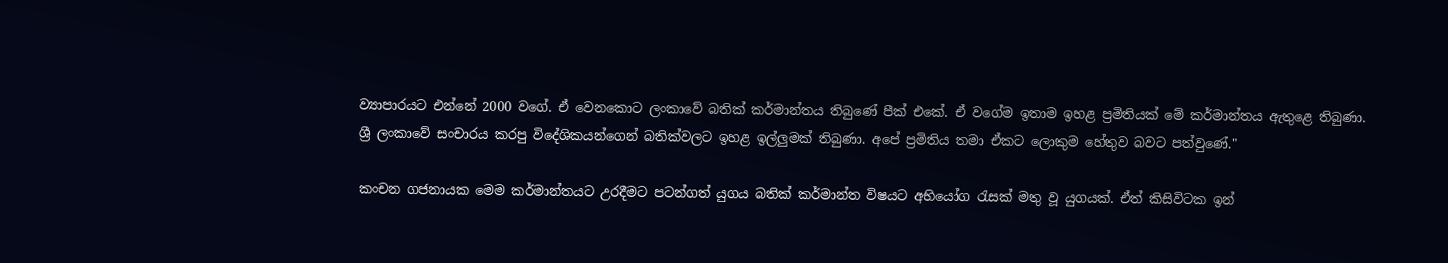ව්‍යාපාරයට එන්නේ 2000 වගේ. ඒ වෙනකොට ලංකාවේ බතික් කර්මාන්තය තිබුණේ පීක් එකේ. ඒ වගේම ඉතාම ඉහළ ප්‍රමිතියක් මේ කර්මාන්තය ඇතුළෙ තිබුණා. ශ්‍රී ලංකාවේ සංචාරය කරපු විදේශිකයන්ගෙන් බතික්වලට ඉහළ ඉල්ලුමක් තිබුණා. අපේ ප්‍රමිතිය තමා ඒකට ලොකුම හේතුව බවට පත්වුණේ."

කංචන ගජනායක මෙම කර්මාන්තයට උරදීමට පටන්ගත් යුගය බතික් කර්මාන්ත විෂයට අභියෝග රැසක් මතු වූ යුගයක්. ඒත් කිසිවිටක ඉන්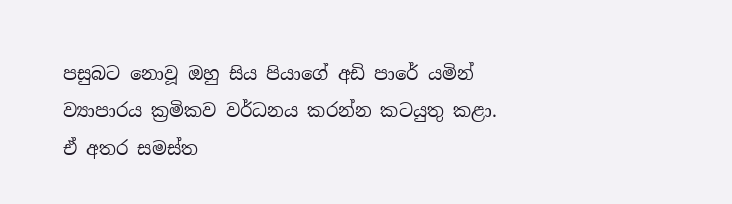පසුබට නොවූ ඔහු සිය පියාගේ අඩි පාරේ යමින් ව්‍යාපාරය ක්‍රමිකව වර්ධනය කරන්න කටයුතු කළා. ඒ අතර සමස්ත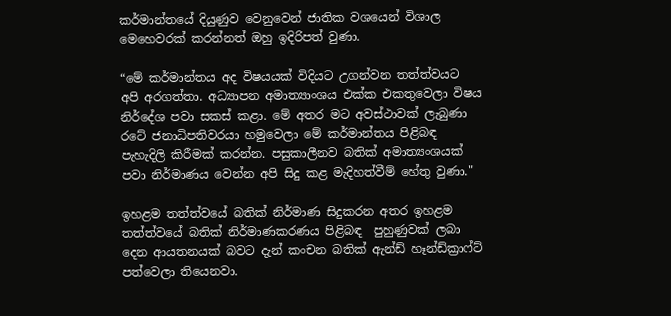කර්මාන්තයේ දියුණුව වෙනුවෙන් ජාතික වශයෙන් විශාල මෙහෙවරක් කරන්නත් ඔහු ඉදිරිපත් වුණා.

“මේ කර්මාන්තය අද විෂයයක් විදියට උගන්වන තත්ත්වයට අපි අරගත්තා. අධ්‍යාපන අමාත්‍යාංශය එක්ක එකතුවෙලා විෂය නිර්දේශ පවා සකස් කළා. මේ අතර මට අවස්ථාවක් ලැබුණා රටේ ජනාධිපතිවරයා හමුවෙලා මේ කර්මාන්තය පිළිබඳ පැහැදිලි කිරීමක් කරන්න. පසුකාලීනව බතික් අමාත්‍යංශයක් පවා නිර්මාණය වෙන්න අපි සිදු කළ මැදිහත්වීම් හේතු වුණා."

ඉහළම තත්ත්වයේ බතික් නිර්මාණ සිදුකරන අතර ඉහළම තත්ත්වයේ බතික් නිර්මාණකරණය පිළිබඳ  පුහුණුවක් ලබා දෙන ආයතනයක් බවට දැන් කංචන බතික් ඇන්ඩ් හෑන්ඩ්ක්‍රාෆ්ට් පත්වෙලා තියෙනවා.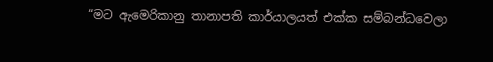“මට ඇමෙරිකානු තානාපති කාර්යාලයත් එක්ක සම්බන්ධවෙලා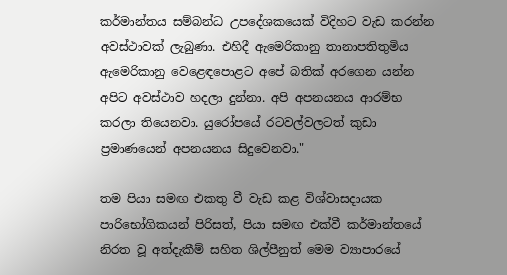කර්මාන්තය සම්බන්ධ උපදේශකයෙක් විදිහට වැඩ කරන්න අවස්ථාවක් ලැබුණා. එහිදී ඇමෙරිකානු තානාපතිතුමිය ඇමෙරිකානු වෙළෙඳපොළට අපේ බතික් අරගෙන යන්න අපිට අවස්ථාව හදලා දුන්නා. අපි අපනයනය ආරම්භ කරලා තියෙනවා. යුරෝපයේ රටවල්වලටත් කුඩා ප්‍රමාණයෙන් අපනයනය සිදුවෙනවා."

තම පියා සමඟ එකතු වී වැඩ කළ විශ්වාසදායක පාරිභෝගිකයන් පිරිසත්, පියා සමඟ එක්වී කර්මාන්තයේ නිරත වූ අත්දැකීම් සහිත ශිල්පීනුත් මෙම ව්‍යාපාරයේ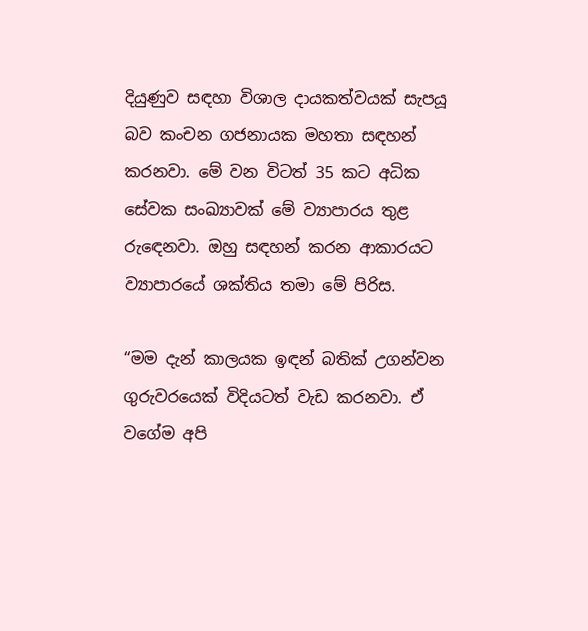දියුණුව සඳහා විශාල දායකත්වයක් සැපයූ බව කංචන ගජනායක මහතා සඳහන් කරනවා. මේ වන විටත් 35 කට අධික සේවක සංඛ්‍යාවක් මේ ව්‍යාපාරය තුළ රුඳෙනවා. ඔහු සඳහන් කරන ආකාරයට ව්‍යාපාරයේ ශක්තිය තමා මේ පිරිස.

“මම දැන් කාලයක ඉඳන් බතික් උගන්වන ගුරුවරයෙක් විදියටත් වැඩ කරනවා. ඒ වගේම අපි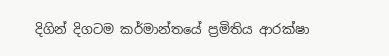දිගින් දිගටම කර්මාන්තයේ ප්‍රමිතිය ආරක්ෂා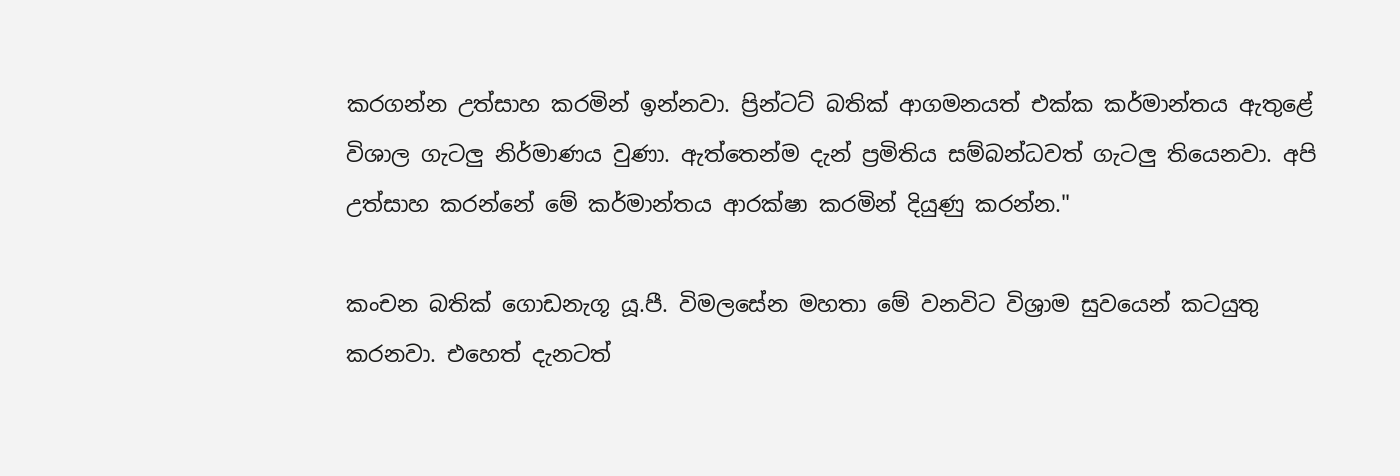කරගන්න උත්සාහ කරමින් ඉන්නවා. ප්‍රින්ටට් බතික් ආගමනයත් එක්ක කර්මාන්තය ඇතුළේ විශාල ගැටලු නිර්මාණය වුණා. ඇත්තෙන්ම දැන් ප්‍රමිතිය සම්බන්ධවත් ගැටලු තියෙනවා. අපි උත්සාහ කරන්නේ මේ කර්මාන්තය ආරක්ෂා කරමින් දියුණු කරන්න."

කංචන බතික් ගොඩනැගූ යූ.පී. විමලසේන මහතා මේ වනවිට විශ්‍රාම සුවයෙන් කටයුතු කරනවා. එහෙත් දැනටත්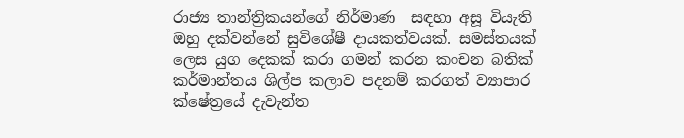රාජ්‍ය තාන්ත්‍රිකයන්ගේ නිර්මාණ  සඳහා අසූ වියැති ඔහු දක්වන්නේ සුවිශේෂී දායකත්වයක්. සමස්තයක් ලෙස යුග දෙකක් කරා ගමන් කරන කංචන බතික් කර්මාන්තය ශිල්ප කලාව පදනම් කරගත් ව්‍යාපාර ක්ෂේත්‍රයේ දැවැන්ත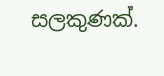සලකුණක්.